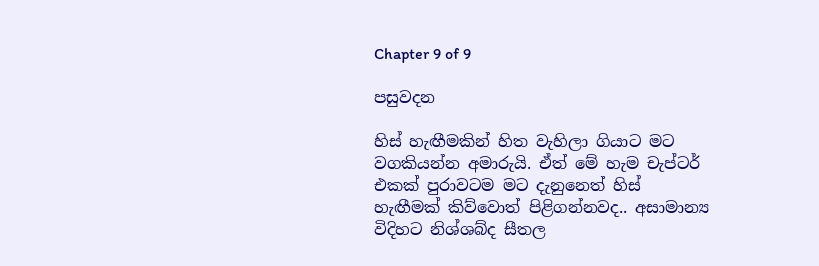Chapter 9 of 9

පසුවදන

හිස් හැඟීමකින් හිත වැහිලා ගියාට මට වගකියන්න අමාරුයි. ඒත් මේ හැම චැප්ටර් එකක් පුරාවටම මට දැනුනෙත් හිස් හැඟීමක් කිව්වොත් පිළිගන්නවද.. අසාමාන්‍ය විදිහට නිශ්ශබ්ද සීතල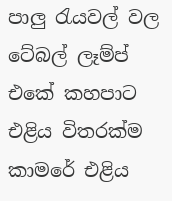පාලු රැයවල් වල ටේබල් ලෑම්ප් එකේ කහපාට එළිය විතරක්ම කාමරේ එළිය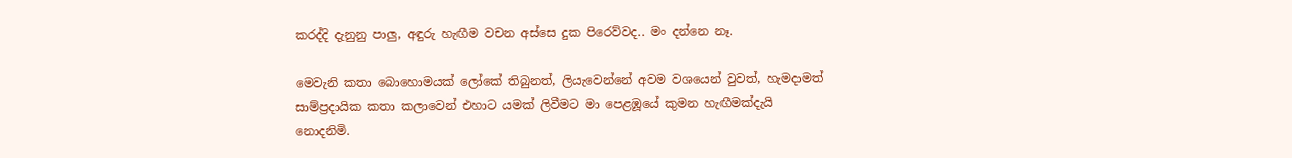කරද්දි දැනුනු පාලු, අඳුරු හැඟීම වචන අස්සෙ දුක පිරෙව්වද.. මං දන්නෙ නෑ.

මෙවැනි කතා බොහොමයක් ලෝකේ තිබුනත්, ලියැවෙන්නේ අවම වශයෙන් වුවත්, හැමදාමත් සාම්ප්‍රදායික කතා කලාවෙන් එහාට යමක් ලිවීමට මා පෙළඹූයේ කුමන හැඟීමක්දැයි නොදනිමි.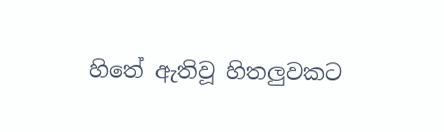හිතේ ඇතිවූ හිතලුවකට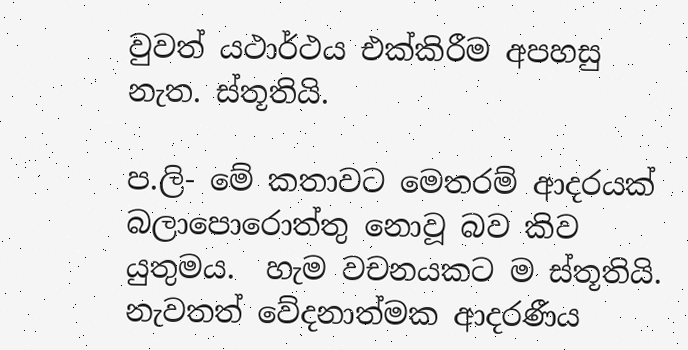වුවත් යථාර්ථය එක්කිරීම අපහසු නැත. ස්තූතියි.

ප.ලි- මේ කතාවට මෙතරම් ආදරයක් බලාපොරොත්තු නොවූ බව කිව යුතුමය.  හැම වචනයකට ම ස්තූතියි. නැවතත් වේදනාත්මක ආදරණීය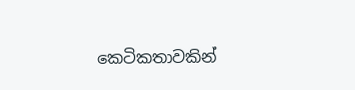කෙටිකතාවකින්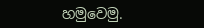හමුවෙමු.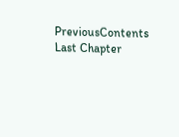PreviousContents
Last Chapter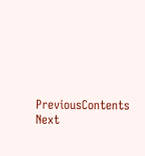PreviousContents
Next